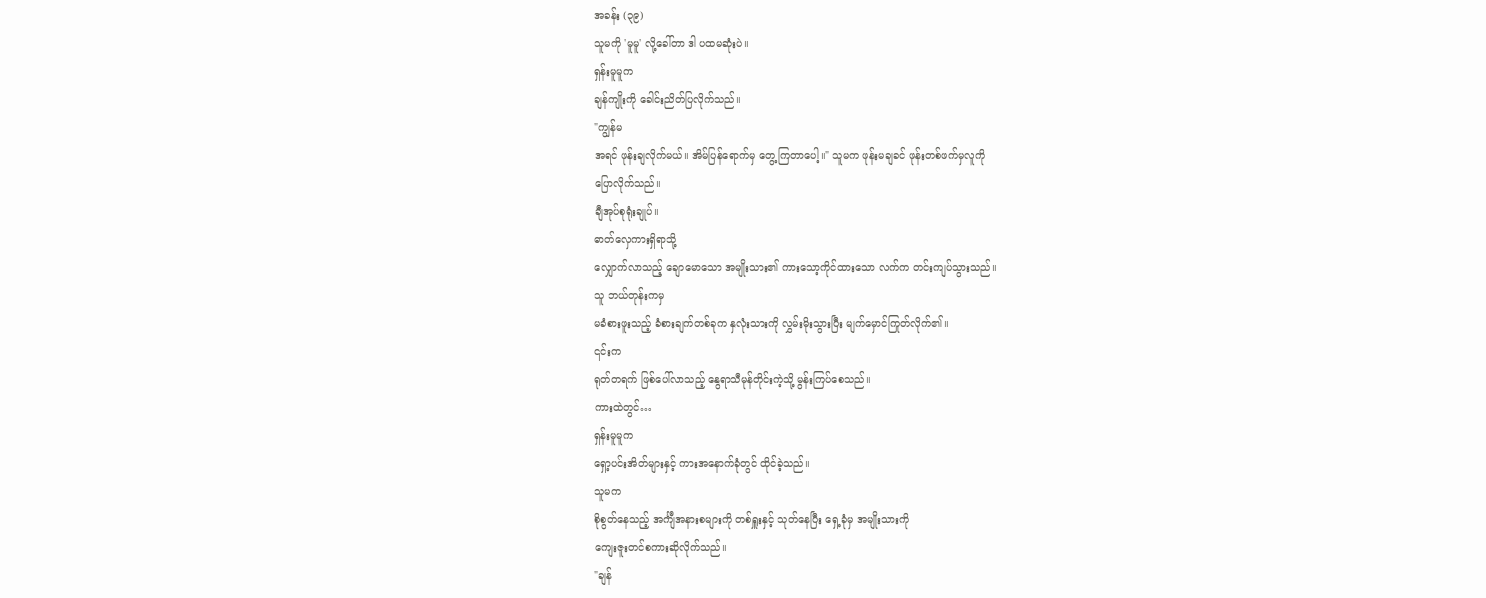အခန်း (၃၉)
သူမကို 'မူမူ' လို့ခေါ်တာ ဒါ ပထမဆုံးပဲ။
ရှန်းမူမူက
ချန်ကျိုးကို ခေါင်းညိတ်ပြလိုက်သည်။
"ကျွန်မ
အရင် ဖုန်းချလိုက်မယ်။ အိမ်ပြန်ရောက်မှ တွေ့ကြတာပေါ့။" သူမက ဖုန်းမချခင် ဖုန်းတစ်ဖက်မှလူကို
ပြောလိုက်သည်။
ချီအုပ်စုရုံးချုပ်။
ဓာတ်လှေကားရှိရာသို့
လျှောက်လာသည့် ချောမောသော အမျိုးသား၏ ကားသော့ကိုင်ထားသော လက်က တင်းကျပ်သွားသည်။
သူ ဘယ်တုန်းကမှ
မခံစားဖူးသည့် ခံစားချက်တစ်ခုက နှလုံးသားကို လွှမ်းမိုးသွားပြီး မျက်မှောင်ကြုတ်လိုက်၏။
၎င်းက
ရုတ်တရက် ဖြစ်ပေါ်လာသည့် နွေရာသီမုန်တိုင်းကဲ့သို့ မွန်းကြပ်စေသည်။
ကားထဲတွင်…
ရှန်းမူမူက
ရှော့ပင်းအိတ်များနှင့် ကားအနောက်ခုံတွင် ထိုင်ခဲ့သည်။
သူမက
စိုစွတ်နေသည့် အင်္ကျီအနားစများကို တစ်ရှူးနှင့် သုတ်နေပြီး ရှေ့ခုံမှ အမျိုးသားကို
ကျေးဇူးတင်စကားဆိုလိုက်သည်။
"ချန်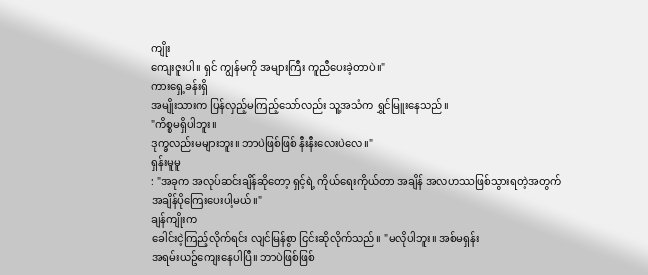ကျိုး
ကျေးဇူးပါ။ ရှင် ကျွန်မကို အများကြီး ကူညီပေးခဲ့တာပဲ။"
ကားရှေ့ခန်းရှိ
အမျိုးသားက ပြန်လှည့်မကြည့်သော်လည်း သူ့အသံက ရွှင်မြူးနေသည်။
"ကိစ္စမရှိပါဘူး။
ဒုက္ခလည်းမများဘူး။ ဘာပဲဖြစ်ဖြစ် နီးနီးလေးပဲလေ။"
ရှန်းမူမူ
: "အခုက အလုပ်ဆင်းချိန်ဆိုတော့ ရှင့်ရဲ့ ကိုယ်ရေးကိုယ်တာ အချိန် အလဟဿဖြစ်သွားရတဲ့အတွက်
အချိန်ပိုကြေးပေးပါ့မယ်။"
ချန်ကျိုးက
ခေါင်းငဲ့ကြည့်လိုက်ရင်း လျင်မြန်စွာ ငြင်းဆိုလိုက်သည်။ "မလိုပါဘူး။ အစ်မရှန်း
အရမ်းယဥ်ကျေးနေပါပြီ။ ဘာပဲဖြစ်ဖြစ်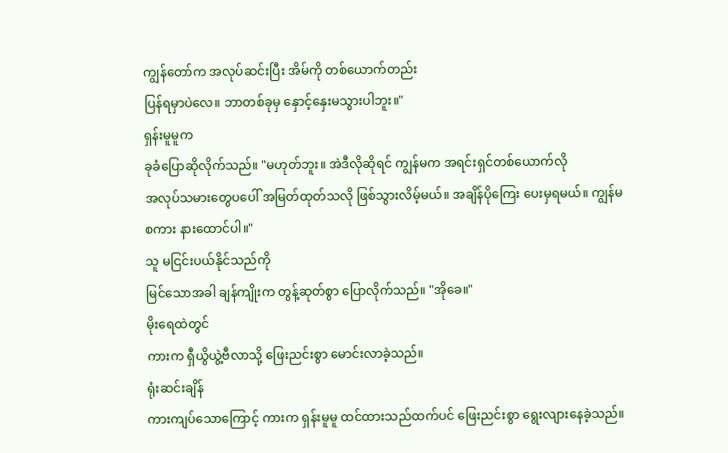ကျွန်တော်က အလုပ်ဆင်းပြီး အိမ်ကို တစ်ယောက်တည်း
ပြန်ရမှာပဲလေ။ ဘာတစ်ခုမှ နှောင့်နှေးမသွားပါဘူး။"
ရှန်းမူမူက
ခုခံပြောဆိုလိုက်သည်။ "မဟုတ်ဘူး။ အဲဒီလိုဆိုရင် ကျွန်မက အရင်းရှင်တစ်ယောက်လို
အလုပ်သမားတွေပပေါ် အမြတ်ထုတ်သလို ဖြစ်သွားလိမ့်မယ်။ အချိန်ပိုကြေး ပေးမှရမယ်။ ကျွန်မ
စကား နားထောင်ပါ။"
သူ မငြင်းပယ်နိုင်သည်ကို
မြင်သောအခါ ချန်ကျိုးက တွန့်ဆုတ်စွာ ပြောလိုက်သည်။ "အိုခေ။"
မိုးရေထဲတွင်
ကားက ရှီယွိယွဲ့ဗီလာသို့ ဖြေးညင်းစွာ မောင်းလာခဲ့သည်။
ရုံးဆင်းချိန်
ကားကျပ်သောကြောင့် ကားက ရှန်းမူမူ ထင်ထားသည်ထက်ပင် ဖြေးညင်းစွာ ရွေးလျားနေခဲ့သည်။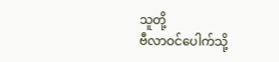သူတို့
ဗီလာဝင်ပေါက်သို့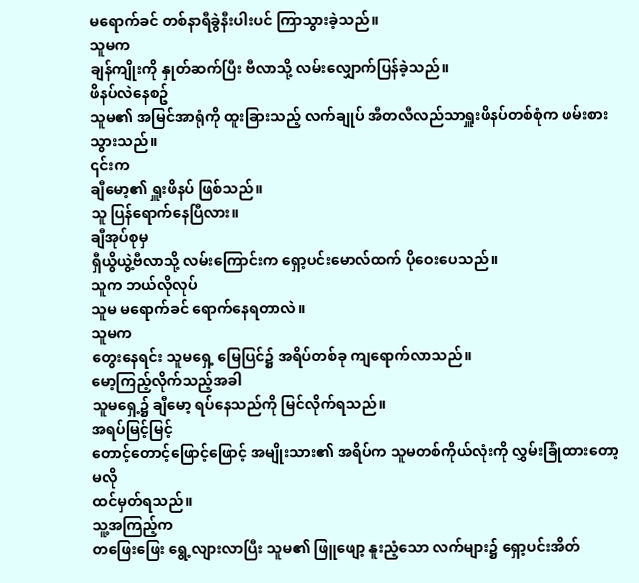မရောက်ခင် တစ်နာရီခွဲနီးပါးပင် ကြာသွားခဲ့သည်။
သူမက
ချန်ကျိုးကို နှုတ်ဆက်ပြီး ဗီလာသို့ လမ်းလျှောက်ပြန်ခဲ့သည်။
ဖိနပ်လဲနေစဥ်
သူမ၏ အမြင်အာရုံကို ထူးခြားသည့် လက်ချုပ် အီတလီလည်သာရှူးဖိနပ်တစ်စုံက ဖမ်းစားသွားသည်။
၎င်းက
ချီမော့၏ ရှူးဖိနပ် ဖြစ်သည်။
သူ ပြန်ရောက်နေပြီလား။
ချီအုပ်စုမှ
ရှီယွိယွဲ့ဗီလာသို့ လမ်းကြောင်းက ရှော့ပင်းမောလ်ထက် ပိုဝေးပေသည်။
သူက ဘယ်လိုလုပ်
သူမ မရောက်ခင် ရောက်နေရတာလဲ။
သူမက
တွေးနေရင်း သူမရှေ့ မြေပြင်၌ အရိပ်တစ်ခု ကျရောက်လာသည်။
မော့ကြည့်လိုက်သည့်အခါ
သူမရှေ့၌ ချီမော့ ရပ်နေသည်ကို မြင်လိုက်ရသည်။
အရပ်မြင့်မြင့်
တောင့်တောင့်ဖြောင့်ဖြောင့် အမျိုးသား၏ အရိပ်က သူမတစ်ကိုယ်လုံးကို လွှမ်းခြုံထားတော့မလို
ထင်မှတ်ရသည်။
သူ့အကြည့်က
တဖြေးဖြေး ရွေ့လျားလာပြီး သူမ၏ ဖြူဖျော့ နူးညံ့သော လက်များ၌ ရှော့ပင်းအိတ်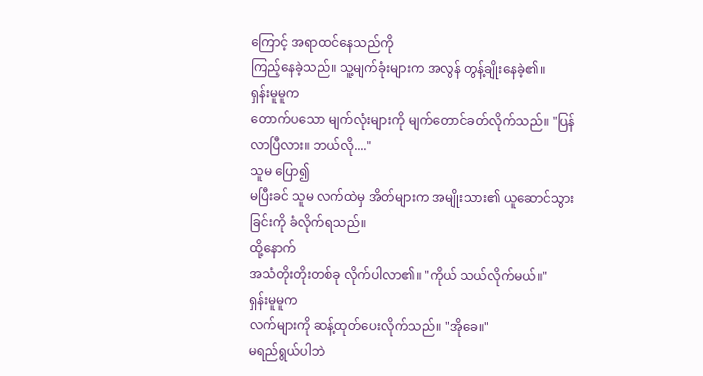ကြောင့် အရာထင်နေသည်ကို
ကြည့်နေခဲ့သည်။ သူ့မျက်ခုံးများက အလွန် တွန့်ချိုးနေခဲ့၏။
ရှန်းမူမူက
တောက်ပသော မျက်လုံးများကို မျက်တောင်ခတ်လိုက်သည်။ "ပြန်လာပြီလား။ ဘယ်လို...."
သူမ ပြော၍
မပြီးခင် သူမ လက်ထဲမှ အိတ်များက အမျိုးသား၏ ယူဆောင်သွားခြင်းကို ခံလိုက်ရသည်။
ထို့နောက်
အသံတိုးတိုးတစ်ခု လိုက်ပါလာ၏။ "ကိုယ် သယ်လိုက်မယ်။"
ရှန်းမူမူက
လက်များကို ဆန့်ထုတ်ပေးလိုက်သည်။ "အိုခေ။"
မရည်ရွယ်ပါဘဲ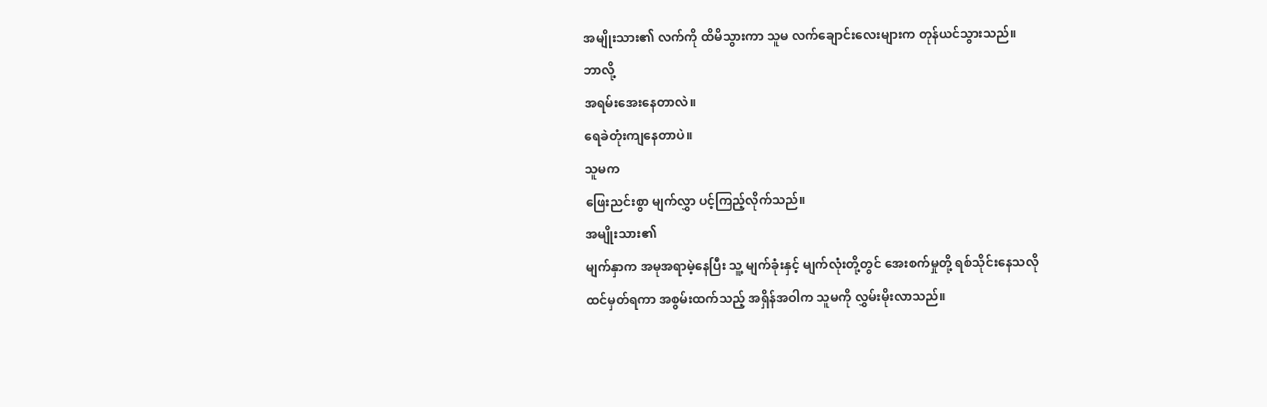အမျိုးသား၏ လက်ကို ထိမိသွားကာ သူမ လက်ချောင်းလေးများက တုန်ယင်သွားသည်။
ဘာလို့
အရမ်းအေးနေတာလဲ။
ရေခဲတုံးကျနေတာပဲ။
သူမက
ဖြေးညင်းစွာ မျက်လွှာ ပင့်ကြည့်လိုက်သည်။
အမျိုးသား၏
မျက်နှာက အမုအရာမဲ့နေပြီး သူ့ မျက်ခုံးနှင့် မျက်လုံးတို့တွင် အေးစက်မှုတို့ ရစ်သိုင်းနေသလို
ထင်မှတ်ရကာ အစွမ်းထက်သည့် အရှိန်အဝါက သူမကို လွှမ်းမိုးလာသည်။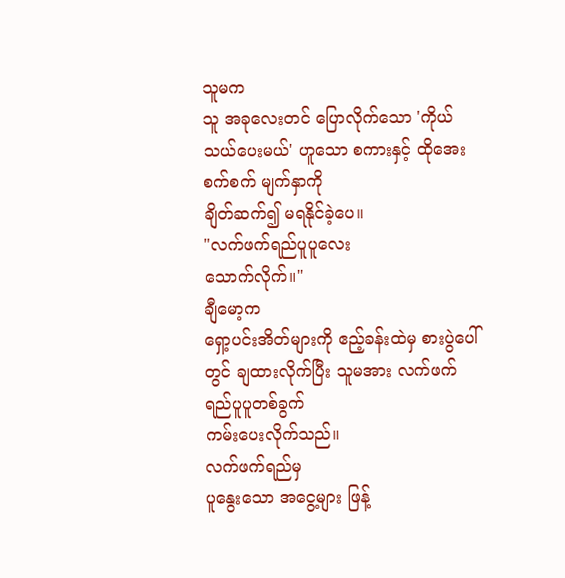သူမက
သူ အခုလေးတင် ပြောလိုက်သော 'ကိုယ် သယ်ပေးမယ်' ဟူသော စကားနှင့် ထိုအေးစက်စက် မျက်နှာကို
ချိတ်ဆက်၍ မရနိုင်ခဲ့ပေ။
"လက်ဖက်ရည်ပူပူလေး
သောက်လိုက်။"
ချီမော့က
ရှော့ပင်းအိတ်များကို ဧည့်ခန်းထဲမှ စားပွဲပေါ်တွင် ချထားလိုက်ပြီး သူမအား လက်ဖက်ရည်ပူပူတစ်ခွက်
ကမ်းပေးလိုက်သည်။
လက်ဖက်ရည်မှ
ပူနွေးသော အငွေ့များ ဖြန့်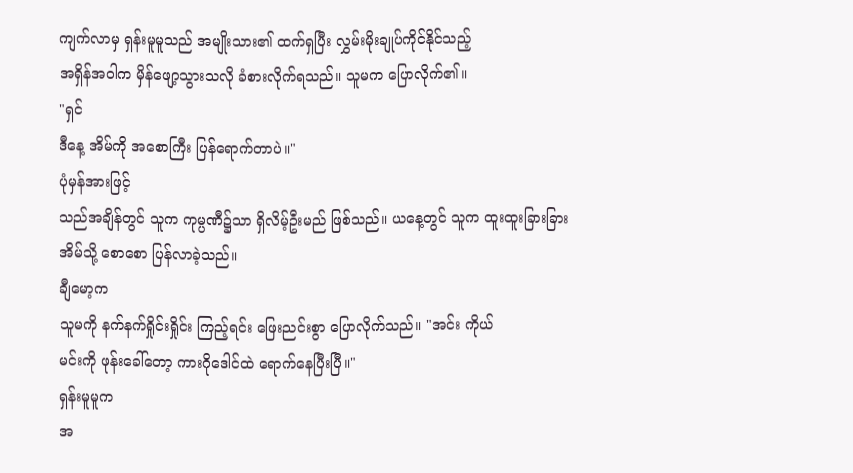ကျက်လာမှ ရှန်းမူမူသည် အမျိုးသား၏ ထက်ရှပြီး လွှမ်းမိုးချုပ်ကိုင်နိုင်သည့်
အရှိန်အဝါက မှိန်ဖျော့သွားသလို ခံစားလိုက်ရသည်။ သူမက ပြောလိုက်၏။
"ရှင်
ဒီနေ့ အိမ်ကို အစောကြီး ပြန်ရောက်တာပဲ။"
ပုံမှန်အားဖြင့်
သည်အချိန်တွင် သူက ကုမ္ပဏီ၌သာ ရှိလိမ့်ဦးမည် ဖြစ်သည်။ ယနေ့တွင် သူက ထူးထူးခြားခြား
အိမ်သို့ စောစော ပြန်လာခဲ့သည်။
ချီမော့က
သူမကို နက်နက်ရှိုင်းရှိုင်း ကြည့်ရင်း ဖြေးညင်းစွာ ပြောလိုက်သည်။ "အင်း ကိုယ်
မင်းကို ဖုန်းခေါ်တော့ ကားဂိုဒေါင်ထဲ ရောက်နေပြီးပြီ။"
ရှန်းမူမူက
အ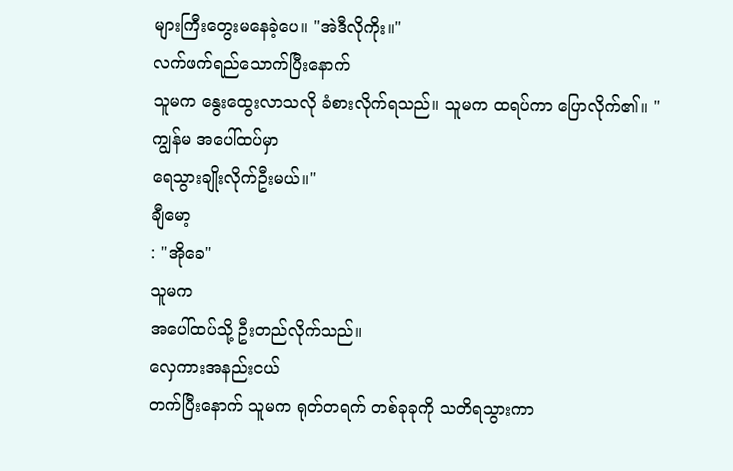များကြီးတွေးမနေခဲ့ပေ။ "အဲဒီလိုကိုး။"
လက်ဖက်ရည်သောက်ပြီးနောက်
သူမက နွေးထွေးလာသလို ခံစားလိုက်ရသည်။ သူမက ထရပ်ကာ ပြောလိုက်၏။ "ကျွန်မ အပေါ်ထပ်မှာ
ရေသွားချိုးလိုက်ဦးမယ်။"
ချီမော့
: "အိုခေ"
သူမက
အပေါ်ထပ်သို့ ဦးတည်လိုက်သည်။
လှေကားအနည်းငယ်
တက်ပြီးနောက် သူမက ရုတ်တရက် တစ်ခုခုကို သတိရသွားကာ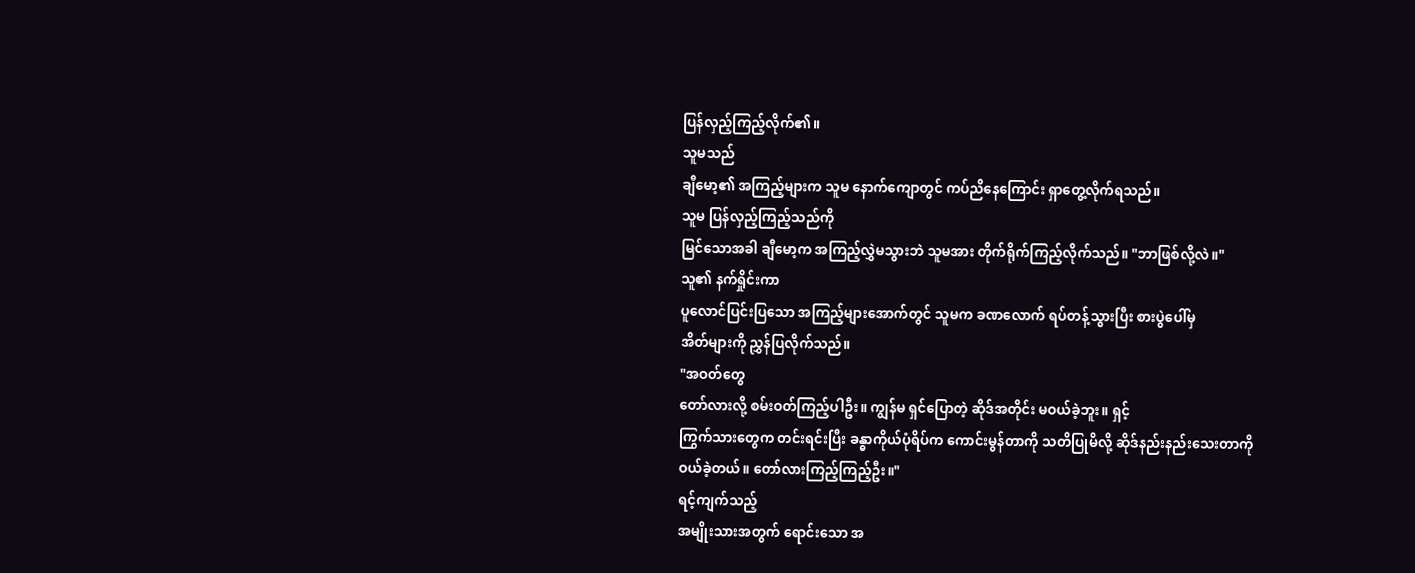ပြန်လှည့်ကြည့်လိုက်၏။
သူမသည်
ချီမော့၏ အကြည့်များက သူမ နောက်ကျောတွင် ကပ်ညိနေကြောင်း ရှာတွေ့လိုက်ရသည်။
သူမ ပြန်လှည့်ကြည့်သည်ကို
မြင်သောအခါ ချီမော့က အကြည့်လွှဲမသွားဘဲ သူမအား တိုက်ရိုက်ကြည့်လိုက်သည်။ "ဘာဖြစ်လို့လဲ။"
သူ၏ နက်ရှိုင်းကာ
ပူလောင်ပြင်းပြသော အကြည့်များအောက်တွင် သူမက ခဏလောက် ရပ်တန့်သွားပြီး စားပွဲပေါ်မှ
အိတ်များကို ညွှန်ပြလိုက်သည်။
"အဝတ်တွေ
တော်လားလို့ စမ်းဝတ်ကြည့်ပါဦး။ ကျွန်မ ရှင်ပြောတဲ့ ဆိုဒ်အတိုင်း မဝယ်ခဲ့ဘူး။ ရှင့်
ကြွက်သားတွေက တင်းရင်းပြီး ခန္ဓာကိုယ်ပုံရိပ်က ကောင်းမွန်တာကို သတိပြုမိလို့ ဆိုဒ်နည်းနည်းသေးတာကို
ဝယ်ခဲ့တယ်။ တော်လားကြည့်ကြည့်ဦး။"
ရင့်ကျက်သည့်
အမျိုးသားအတွက် ရောင်းသော အ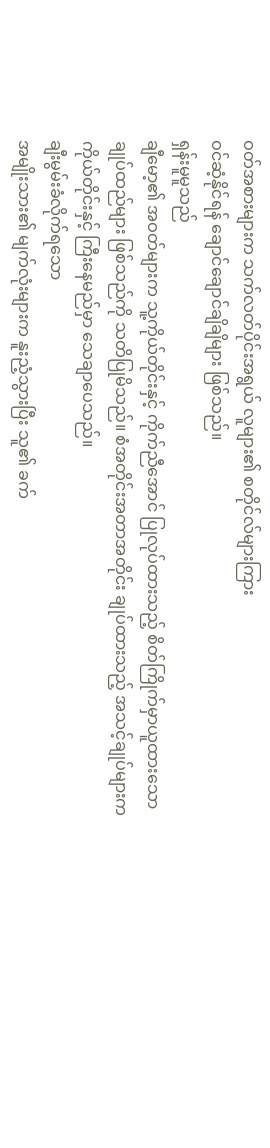ဝတ်အစားများက သက်လတ်ပိုင်းအရွယ် လူများ၏ စတိုင်လ်များကြား
ဝင်ဆံ့နိုင်ရန် ချောင်ချောင်ချိချိများ ဖြစ်သည်။
ရှန်းမူမူသည်
ချီမော့၏ အဝတ်များက သူ့ကိုယ်တိုင်းနှင့် ကိုက်ညီအောင် ပြုလုပ်ထားသည့် စိတ်ကြိုက်မှာယူထားသော
ချုပ်ထည်များ ဖြစ်သည်ကို သတိပြုမိသည်။ စံအတိုင်းအတာအတိုင်း ချုပ်ထားသည့် အသင့်ချုပ်များက
ကိုယ်တိုင်းနှင့် ကြီးနေမည်မှာ သေချာပေသည်။
ချီးမွမ်းခံလိုက်ရသော
အမျိုးသား၏ မျက်လုံးများက နူးညံ့သွားပြီး သူ၏ ခက်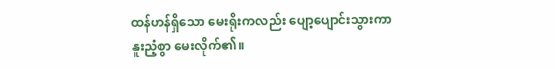ထန်ဟန်ရှိသော မေးရိုးကလည်း ပျော့ပျောင်းသွားကာ
နူးညံ့စွာ မေးလိုက်၏။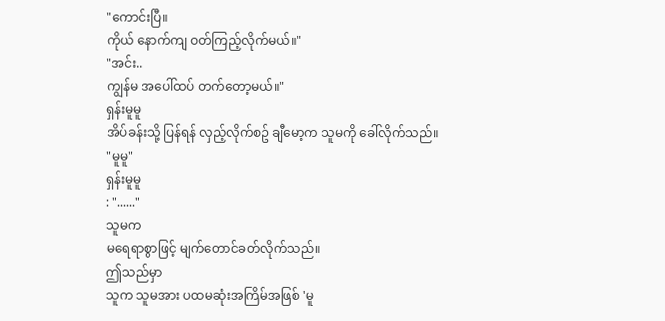"ကောင်းပြီ။
ကိုယ် နောက်ကျ ဝတ်ကြည့်လိုက်မယ်။"
"အင်း..
ကျွန်မ အပေါ်ထပ် တက်တော့မယ်။"
ရှန်းမူမူ
အိပ်ခန်းသို့ ပြန်ရန် လှည့်လိုက်စဥ် ချီမော့က သူမကို ခေါ်လိုက်သည်။
"မူမူ"
ရှန်းမူမူ
: "......"
သူမက
မရေရာစွာဖြင့် မျက်တောင်ခတ်လိုက်သည်။
ဤသည်မှာ
သူက သူမအား ပထမဆုံးအကြိမ်အဖြစ် 'မူ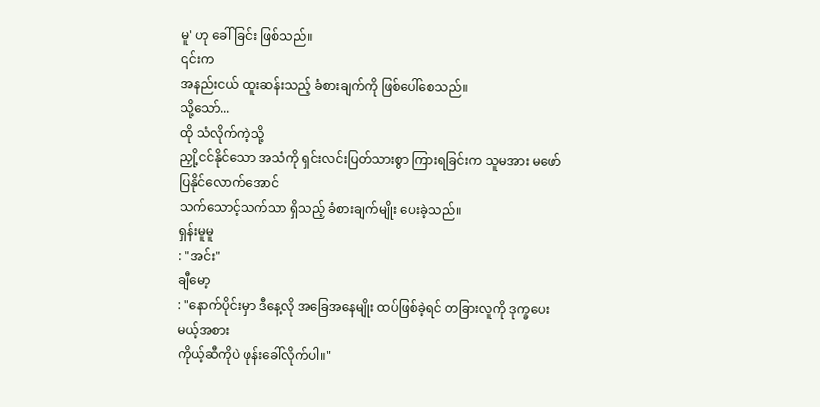မူ' ဟု ခေါ်ခြင်း ဖြစ်သည်။
၎င်းက
အနည်းငယ် ထူးဆန်းသည့် ခံစားချက်ကို ဖြစ်ပေါ်စေသည်။
သို့သော်...
ထို သံလိုက်ကဲ့သို့
ညှို့ငင်နိုင်သော အသံကို ရှင်းလင်းပြတ်သားစွာ ကြားရခြင်းက သူမအား မဖော်ပြနိုင်လောက်အောင်
သက်သောင့်သက်သာ ရှိသည့် ခံစားချက်မျိုး ပေးခဲ့သည်။
ရှန်းမူမူ
: "အင်း"
ချီမော့
: "နောက်ပိုင်းမှာ ဒီနေ့လို အခြေအနေမျိုး ထပ်ဖြစ်ခဲ့ရင် တခြားလူကို ဒုက္ခပေးမယ့်အစား
ကိုယ့်ဆီကိုပဲ ဖုန်းခေါ်လိုက်ပါ။"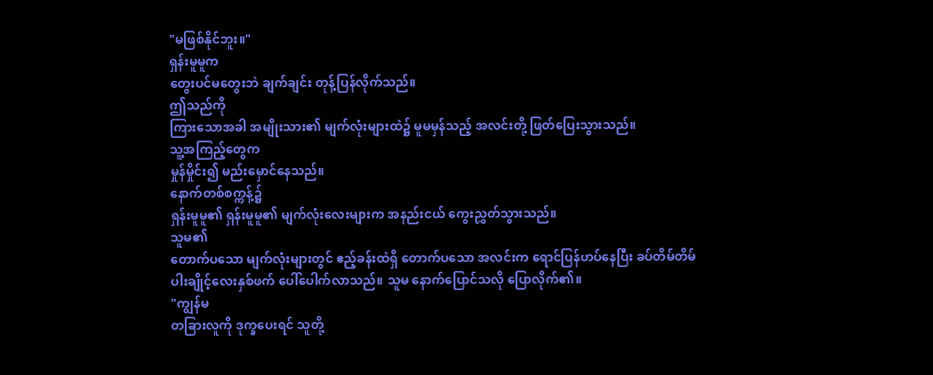"မဖြစ်နိုင်ဘူး။"
ရှန်းမူမူက
တွေးပင်မတွေးဘဲ ချက်ချင်း တုန့်ပြန်လိုက်သည်။
ဤသည်ကို
ကြားသောအခါ အမျိုးသား၏ မျက်လုံးများထဲ၌ မူမမှန်သည့် အလင်းတို့ ဖြတ်ပြေးသွားသည်။
သူ့အကြည့်တွေက
မှုန်မှိုင်း၍ မည်းမှောင်နေသည်။
နောက်တစ်စက္ကန့်၌
ရှန်းမူမူ၏ ရှန်းမူမူ၏ မျက်လုံးလေးများက အနည်းငယ် ကွေးညွှတ်သွားသည်။
သူမ၏
တောက်ပသော မျက်လုံးများတွင် ဧည့်ခန်းထဲရှိ တောက်ပသော အလင်းက ရောင်ပြန်ဟပ်နေပြီး ခပ်တိမ်တိမ်
ပါးချိုင့်လေးနှစ်ဖက် ပေါ်ပေါက်လာသည်။ သူမ နောက်ပြောင်သလို ပြောလိုက်၏။
"ကျွန်မ
တခြားလူကို ဒုက္ခပေးရင် သူတို့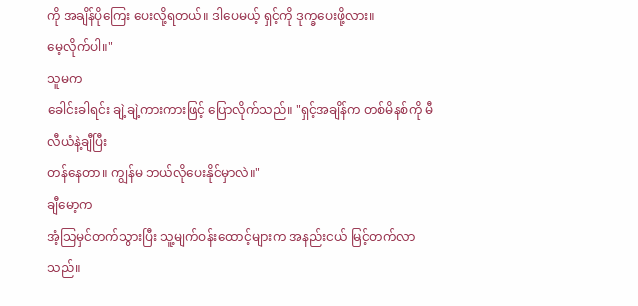ကို အချိန်ပိုကြေး ပေးလို့ရတယ်။ ဒါပေမယ့် ရှင့်ကို ဒုက္ခပေးဖို့လား။
မေ့လိုက်ပါ။"
သူမက
ခေါင်းခါရင်း ချဲ့ချဲ့ကားကားဖြင့် ပြောလိုက်သည်။ "ရှင့်အချိန်က တစ်မိနစ်ကို မီလီယံနဲ့ချီပြီး
တန်နေတာ။ ကျွန်မ ဘယ်လိုပေးနိုင်မှာလဲ။"
ချီမော့က
အံ့သြမှင်တက်သွားပြီး သူ့မျက်ဝန်းထောင့်များက အနည်းငယ် မြင့်တက်လာသည်။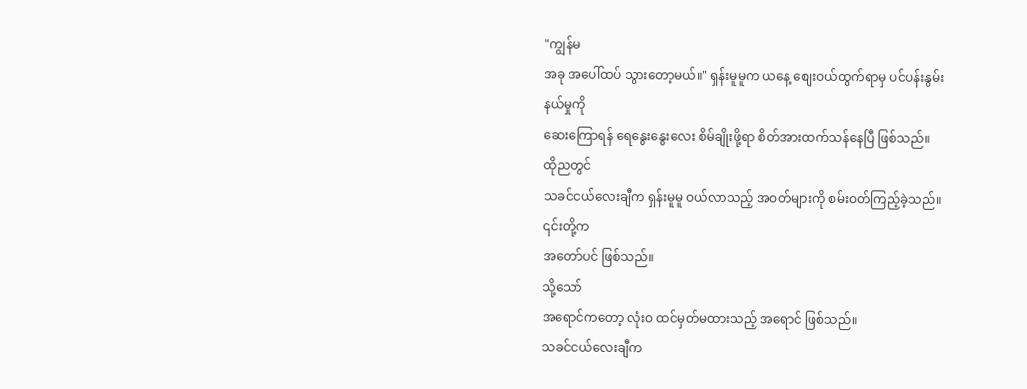"ကျွန်မ
အခု အပေါ်ထပ် သွားတော့မယ်။" ရှန်းမူမူက ယနေ့ စျေးဝယ်ထွက်ရာမှ ပင်ပန်းနွမ်းနယ်မှုကို
ဆေးကြောရန် ရေနွေးနွေးလေး စိမ်ချိုးဖို့ရာ စိတ်အားထက်သန်နေပြီ ဖြစ်သည်။
ထိုညတွင်
သခင်ငယ်လေးချီက ရှန်းမူမူ ဝယ်လာသည့် အဝတ်များကို စမ်းဝတ်ကြည့်ခဲ့သည်။
၎င်းတို့က
အတော်ပင် ဖြစ်သည်။
သို့သော်
အရောင်ကတော့ လုံးဝ ထင်မှတ်မထားသည့် အရောင် ဖြစ်သည်။
သခင်ငယ်လေးချီက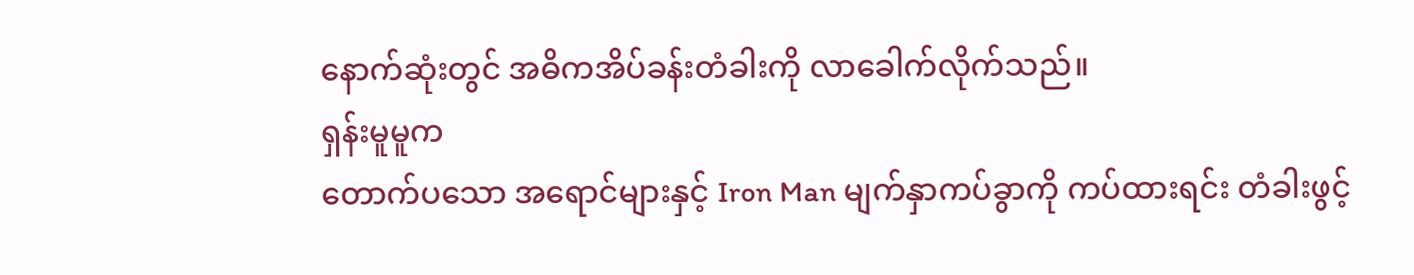နောက်ဆုံးတွင် အဓိကအိပ်ခန်းတံခါးကို လာခေါက်လိုက်သည်။
ရှန်းမူမူက
တောက်ပသော အရောင်များနှင့် Iron Man မျက်နှာကပ်ခွာကို ကပ်ထားရင်း တံခါးဖွင့်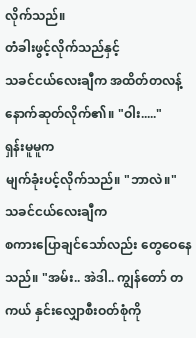လိုက်သည်။
တံခါးဖွင့်လိုက်သည်နှင့်
သခင်ငယ်လေးချီက အထိတ်တလန့် နောက်ဆုတ်လိုက်၏။ "ဝါး....."
ရှန်းမူမူက
မျက်ခုံးပင့်လိုက်သည်။ "ဘာလဲ။"
သခင်ငယ်လေးချီက
စကားပြောချင်သော်လည်း တွေဝေနေသည်။ "အမ်း.. အဲဒါ.. ကျွန်တော် တကယ် နှင်းလျှောစီးဝတ်စုံကို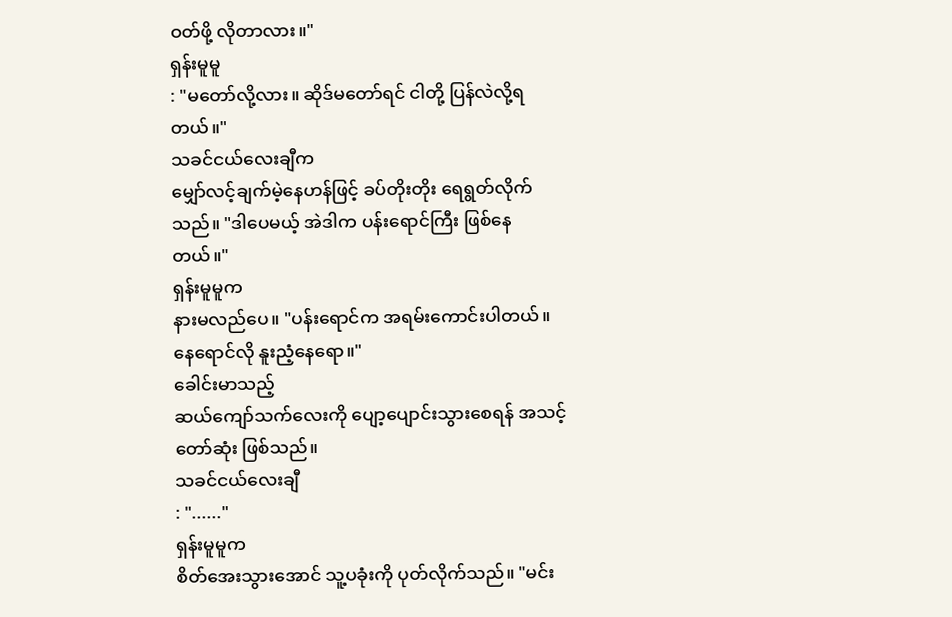ဝတ်ဖို့ လိုတာလား။"
ရှန်းမူမူ
: "မတော်လို့လား။ ဆိုဒ်မတော်ရင် ငါတို့ ပြန်လဲလို့ရတယ်။"
သခင်ငယ်လေးချီက
မျှော်လင့်ချက်မဲ့နေဟန်ဖြင့် ခပ်တိုးတိုး ရေရွတ်လိုက်သည်။ "ဒါပေမယ့် အဲဒါက ပန်းရောင်ကြီး ဖြစ်နေတယ်။"
ရှန်းမူမူက
နားမလည်ပေ။ "ပန်းရောင်က အရမ်းကောင်းပါတယ်။ နေရောင်လို နူးညံ့နေရော။"
ခေါင်းမာသည့်
ဆယ်ကျော်သက်လေးကို ပျော့ပျောင်းသွားစေရန် အသင့်တော်ဆုံး ဖြစ်သည်။
သခင်ငယ်လေးချီ
: "......"
ရှန်းမူမူက
စိတ်အေးသွားအောင် သူ့ပခုံးကို ပုတ်လိုက်သည်။ "မင်း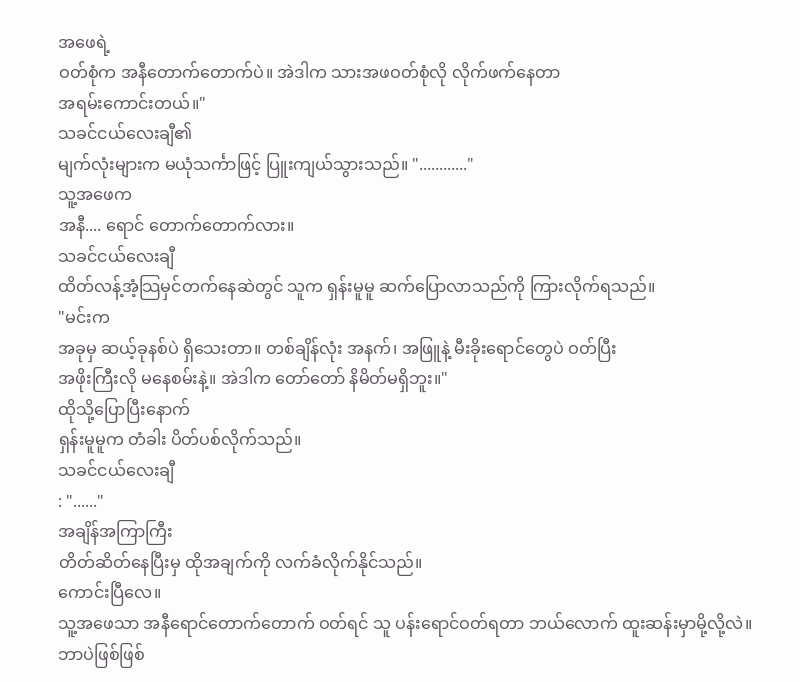အဖေရဲ့
ဝတ်စုံက အနီတောက်တောက်ပဲ။ အဲဒါက သားအဖဝတ်စုံလို လိုက်ဖက်နေတာ
အရမ်းကောင်းတယ်။"
သခင်ငယ်လေးချီ၏
မျက်လုံးများက မယုံသင်္ကာဖြင့် ပြူးကျယ်သွားသည်။ "............"
သူ့အဖေက
အနီ.... ရောင် တောက်တောက်လား။
သခင်ငယ်လေးချီ
ထိတ်လန့်အံ့သြမှင်တက်နေဆဲတွင် သူက ရှန်းမူမူ ဆက်ပြောလာသည်ကို ကြားလိုက်ရသည်။
"မင်းက
အခုမှ ဆယ့်ခုနစ်ပဲ ရှိသေးတာ။ တစ်ချိန်လုံး အနက်၊ အဖြူနဲ့ မီးခိုးရောင်တွေပဲ ဝတ်ပြီး
အဖိုးကြီးလို မနေစမ်းနဲ့။ အဲဒါက တော်တော် နိမိတ်မရှိဘူး။"
ထိုသို့ပြောပြီးနောက်
ရှန်းမူမူက တံခါး ပိတ်ပစ်လိုက်သည်။
သခင်ငယ်လေးချီ
: "......"
အချိန်အကြာကြီး
တိတ်ဆိတ်နေပြီးမှ ထိုအချက်ကို လက်ခံလိုက်နိုင်သည်။
ကောင်းပြီလေ။
သူ့အဖေသာ အနီရောင်တောက်တောက် ဝတ်ရင် သူ ပန်းရောင်ဝတ်ရတာ ဘယ်လောက် ထူးဆန်းမှာမို့လို့လဲ။
ဘာပဲဖြစ်ဖြစ်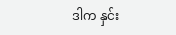ဒါက နှင်း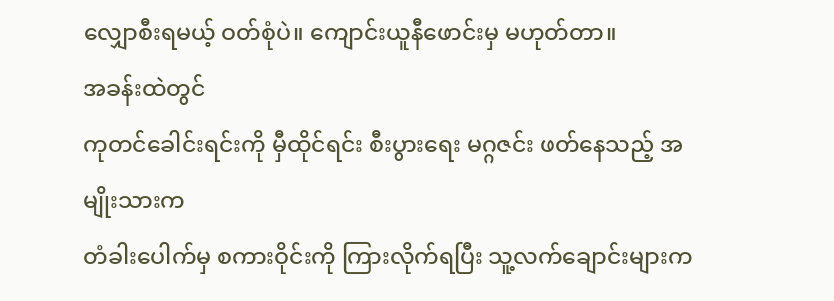လျှောစီးရမယ့် ဝတ်စုံပဲ။ ကျောင်းယူနီဖောင်းမှ မဟုတ်တာ။
အခန်းထဲတွင်
ကုတင်ခေါင်းရင်းကို မှီထိုင်ရင်း စီးပွားရေး မဂ္ဂဇင်း ဖတ်နေသည့် အမျိုးသားက
တံခါးပေါက်မှ စကားဝိုင်းကို ကြားလိုက်ရပြီး သူ့လက်ချောင်းများက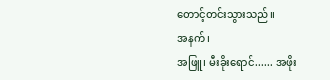တောင့်တင်းသွားသည်။
အနက်၊
အဖြူ၊ မီးခိုးရောင်...... အဖိုး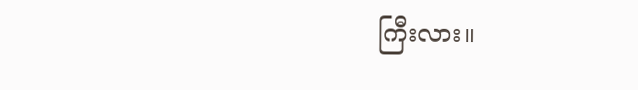ကြီးလား။